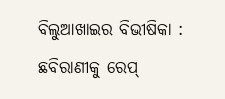ବିଲୁଆଖାଇର ବିଭୀଷିକା : ଛବିରାଣୀକୁ ରେପ୍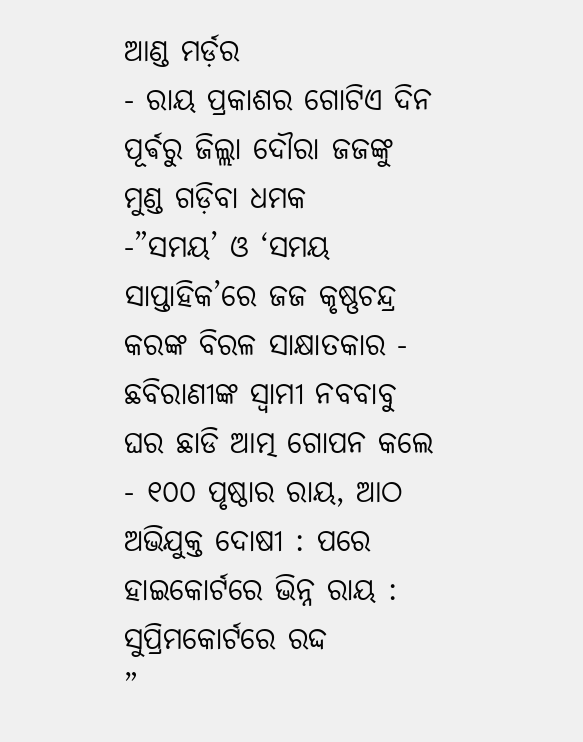ଆଣ୍ଡ ମର୍ଡ଼ର
- ରାୟ ପ୍ରକାଶର ଗୋଟିଏ ଦିନ ପୂର୍ଵରୁ ଜିଲ୍ଲା ଦୌରା ଜଜଙ୍କୁ ମୁଣ୍ଡ ଗଡ଼ିବା ଧମକ
-”ସମୟ’ ଓ ‘ସମୟ ସାପ୍ତାହିକ’ରେ ଜଜ କୃଷ୍ଣଚନ୍ଦ୍ର କରଙ୍କ ବିରଳ ସାକ୍ଷାତକାର - ଛବିରାଣୀଙ୍କ ସ୍ୱାମୀ ନବବାବୁ ଘର ଛାଡି ଆତ୍ମ ଗୋପନ କଲେ
- ୧୦୦ ପୃଷ୍ଠାର ରାୟ, ଆଠ ଅଭିଯୁକ୍ତ ଦୋଷୀ : ପରେ ହାଇକୋର୍ଟରେ ଭିନ୍ନ ରାୟ : ସୁପ୍ରିମକୋର୍ଟରେ ରଦ୍ଦ
”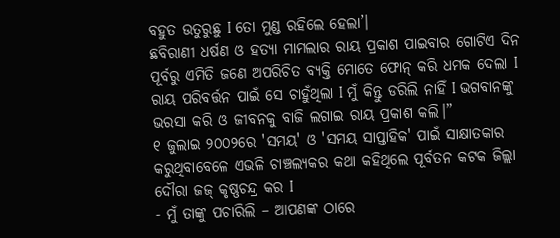ବହୁତ ଉତୁରୁଛୁ I ତୋ ମୁଣ୍ଡ ରହିଲେ ହେଲା’।
ଛବିରାଣୀ ଧର୍ଷଣ ଓ ହତ୍ୟା ମାମଲାର ରାୟ ପ୍ରକାଶ ପାଇବାର ଗୋଟିଏ ଦିନ ପୂର୍ବରୁ ଏମିତି ଜଣେ ଅପରିଚିତ ବ୍ୟକ୍ତି ମୋତେ ଫୋନ୍ କରି ଧମକ ଦେଲା I ରାୟ ପରିବର୍ତ୍ତନ ପାଇଁ ସେ ଚାହୁଁଥିଲା I ମୁଁ କିନ୍ତୁ ଡରିଲି ନାହିଁ I ଭଗବାନଙ୍କୁ ଭରସା କରି ଓ ଜୀବନକୁ ବାଜି ଲଗାଇ ରାୟ ପ୍ରକାଶ କଲି।”
୧ ଜୁଲାଇ ୨୦୦୨ରେ 'ସମୟ' ଓ 'ସମୟ ସାପ୍ତାହିକ' ପାଇଁ ସାକ୍ଷାତକାର କରୁଥିବାବେଳେ ଏଭଳି ଚାଞ୍ଚଲ୍ୟକର କଥା କହିଥିଲେ ପୂର୍ବତନ କଟକ ଜିଲ୍ଲା ଦୌରା ଜଜ୍ କୃଷ୍ଣଚନ୍ଦ୍ର କର I
- ମୁଁ ତାଙ୍କୁ ପଚାରିଲି – ଆପଣଙ୍କ ଠାରେ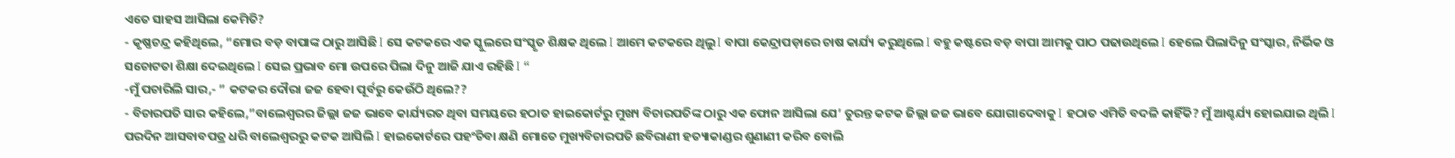ଏତେ ସାହସ ଆସିଲା କେମିତି?
- କୃଷ୍ଣଚନ୍ଦ୍ର କହିଥିଲେ, “ମୋର ବଡ଼ ବାପାଙ୍କ ଠାରୁ ଆସିଛି I ସେ କଟକରେ ଏକ ସ୍କୁଲରେ ସଂସ୍କୃତ ଶିକ୍ଷକ ଥିଲେ I ଆମେ କଟକରେ ଥିଲୁ I ବାପା କେନ୍ଦ୍ରାପଡ଼ାରେ ଚାଷ କାର୍ଯ୍ୟ କରୁଥିଲେ I ବହୁ କଷ୍ଟରେ ବଡ଼ ବାପା ଆମକୁ ପାଠ ପଢାଉଥିଲେ I ହେଲେ ପିଲାଦିନୁ ସଂସ୍କାର, ନିର୍ଭିକ ଓ ସଚୋଟତା ଶିକ୍ଷା ଦେଇଥିଲେ I ସେଇ ପ୍ରଭାବ ମୋ ଉପରେ ପିଲା ଦିନୁ ଆଜି ଯାଏ ରହିଛି I “
-ମୁଁ ପଚାରିଲି ସାର,- ” କଟକର ଦୌରା ଜଜ ହେବା ପୂର୍ବରୁ କେଉଁଠି ଥିଲେ??
- ବିଚାରପତି ସାର କହିଲେ,”ବାଲେଶ୍ୱରର ଜିଲ୍ଲା ଜଜ ଭାବେ କାର୍ଯ୍ୟରତ ଥିବା ସମୟରେ ହଠାତ ହାଇକୋର୍ଟରୁ ମୁଖ୍ୟ ବିଚାରପତିଙ୍କ ଠାରୁ ଏକ ଫୋନ ଆସିଲା ଯେ’ ତୁରନ୍ତ କଟକ ଜିଲ୍ଲା ଜଜ ଭାବେ ଯୋଗାଦେବାକୁ I ହଠାତ ଏମିତି ବଦଳି କାହିଁକି? ମୁଁ ଆଶ୍ଚର୍ଯ୍ୟ ହୋଇଯାଇ ଥିଲି I ପରଦିନ ଆସବାବପତ୍ର ଧରି ବାଲେଶ୍ୱରରୁ କଟକ ଆସିଲି I ହାଇକୋର୍ଟରେ ପହଂଚିବା କ୍ଷଣି ମୋତେ ମୁଖ୍ୟବିଚାରପତି ଛବିରାଣୀ ହତ୍ୟାକାଣ୍ଡର ଶୁଣାଣୀ କରିବ ବୋଲି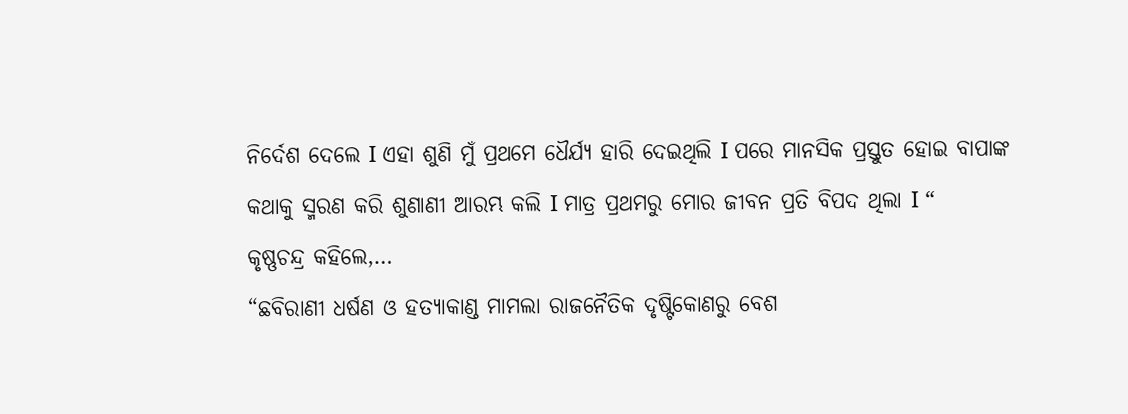ନିର୍ଦେଶ ଦେଲେ I ଏହା ଶୁଣି ମୁଁ ପ୍ରଥମେ ଧୈର୍ଯ୍ୟ ହାରି ଦେଇଥିଲି I ପରେ ମାନସିକ ପ୍ରସ୍ତୁତ ହୋଇ ବାପାଙ୍କ କଥାକୁ ସ୍ମରଣ କରି ଶୁଣାଣୀ ଆରମ୍ଭ କଲି I ମାତ୍ର ପ୍ରଥମରୁ ମୋର ଜୀବନ ପ୍ରତି ବିପଦ ଥିଲା I “
କୃଷ୍ଣଚନ୍ଦ୍ର କହିଲେ,…
“ଛବିରାଣୀ ଧର୍ଷଣ ଓ ହତ୍ୟାକାଣ୍ଡ ମାମଲା ରାଜନୈତିକ ଦୃଷ୍ଟିକୋଣରୁ ବେଶ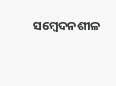ସମ୍ବେଦନଶୀଳ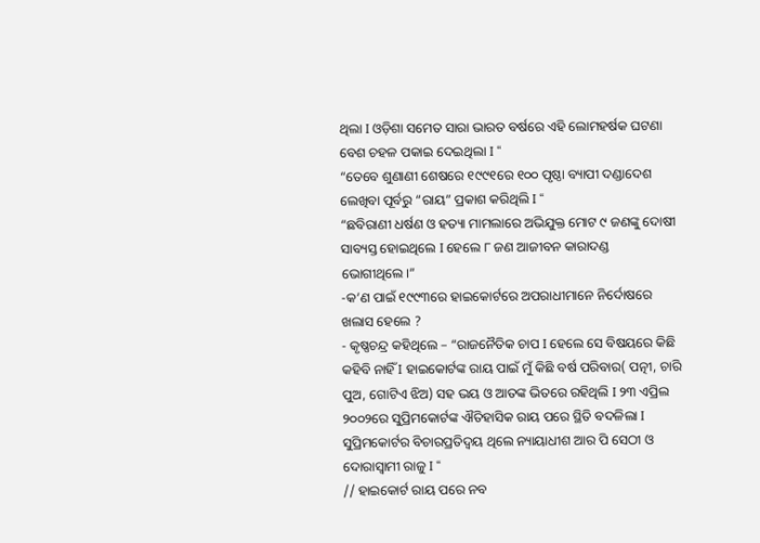ଥିଲା I ଓଡ଼ିଶା ସମେତ ସାରା ଭାରତ ବର୍ଷରେ ଏହି ଲୋମହର୍ଷକ ଘଟଣା ବେଶ ଚହଳ ପକାଇ ଦେଇଥିଲା I “
“ତେବେ ଶୁଣାଣୀ ଶେଷରେ ୧୯୯୧ରେ ୧୦୦ ପୃଷ୍ଠା ବ୍ୟାପୀ ଦଣ୍ଡାଦେଶ ଲେଖିବା ପୂର୍ବରୁ “ରାୟ” ପ୍ରକାଶ କରିଥିଲି I “
“ଛବିରାଣୀ ଧର୍ଷଣ ଓ ହତ୍ୟା ମାମଲାରେ ଅଭିଯୁକ୍ତ ମୋଟ ୯ ଜଣଙ୍କୁ ଦୋଷୀ ସାବ୍ୟସ୍ତ ହୋଇଥିଲେ I ହେଲେ ୮ ଜଣ ଆଜୀବନ କାରାଦଣ୍ଡ ଭୋଗୀଥିଲେ।”
-କ’ଣ ପାଇଁ ୧୯୯୩ରେ ହାଇକୋର୍ଟରେ ଅପରାଧୀମାନେ ନିର୍ଦୋଷରେ ଖଲାସ ହେଲେ ?
- କୃଷ୍ଣଚନ୍ଦ୍ର କହିଥିଲେ – “ରାଜନୈତିକ ଚାପ I ହେଲେ ସେ ବିଷୟରେ କିଛି କହିବି ନାହିଁ I ହାଇକୋର୍ଟଙ୍କ ରାୟ ପାଇଁ ମୁଁ କିଛି ବର୍ଷ ପରିବାର( ପତ୍ନୀ, ଚାରି ପୁଅ, ଗୋଟିଏ ଝିଅ) ସହ ଭୟ ଓ ଆତଙ୍କ ଭିତରେ ରହିଥିଲି I ୨୩ ଏପ୍ରିଲ ୨୦୦୨ରେ ସୁପ୍ରିମକୋର୍ଟଙ୍କ ଐତିହାସିକ ରାୟ ପରେ ସ୍ଥିତି ବଦଳିଲା I ସୁପ୍ରିମକୋର୍ଟର ବିଚାରପ୍ରତିଦ୍ୱୟ ଥିଲେ ନ୍ୟାୟାଧୀଶ ଆର ପି ସେଠୀ ଓ ଦୋରାସ୍ୱାମୀ ରାଜୁ I “
// ହାଇକୋର୍ଟ ରାୟ ପରେ ନବ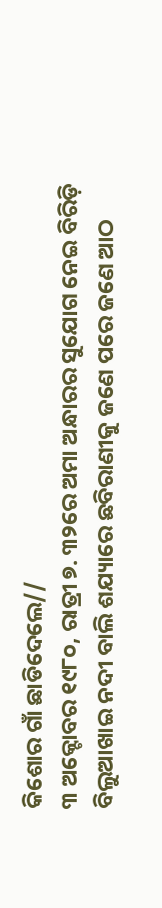କିଶୋର ଗାଁ ଛାଡିଦେଲେ//
୩ ଅକ୍ଟୋବର ୧୯୮୦, ରାତ୍ରୀ ୭. ୩୨ରେ ଅମା ଅନ୍ଧାରର ସୁଯୋଗ ନେଇ ବିରିଡ଼ି ବିଲୁଆଖାଇ ନଦୀ ବାଲି ଶଯ୍ୟାରେ ଛବିରାଣୀକୁ ଜଣେ ପରେ ଜଣେ ଆଠ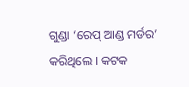ଗୁଣ୍ଡା ‘ରେପ୍ ଆଣ୍ଡ ମର୍ଡର’ କରିଥିଲେ I କଟକ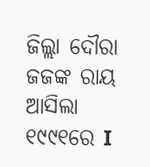ଜିଲ୍ଲା ଦୌରା ଜଜଙ୍କ ରାୟ ଆସିଲା ୧୯୯୧ରେ I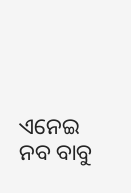ଏନେଇ ନବ ବାବୁ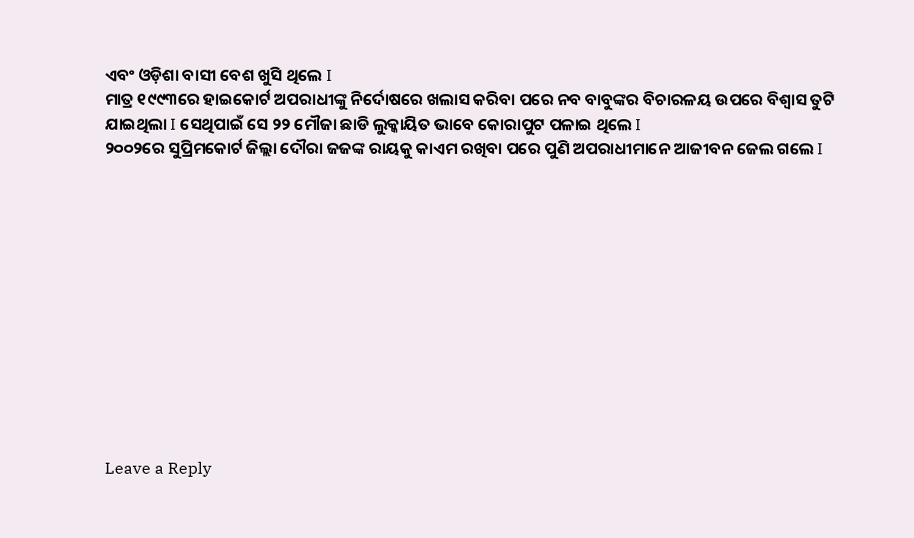ଏବଂ ଓଡ଼ିଶା ବାସୀ ବେଶ ଖୁସି ଥିଲେ I
ମାତ୍ର ୧୯୯୩ରେ ହାଇକୋର୍ଟ ଅପରାଧୀଙ୍କୁ ନିର୍ଦୋଷରେ ଖଲାସ କରିବା ପରେ ନବ ବାବୁଙ୍କର ବିଚାରଳୟ ଉପରେ ବିଶ୍ୱାସ ତୁଟି ଯାଇଥିଲା I ସେଥିପାଇଁ ସେ ୨୨ ମୌଜା ଛାଡି ଲୁକ୍କାୟିତ ଭାବେ କୋରାପୁଟ ପଳାଇ ଥିଲେ I
୨୦୦୨ରେ ସୁପ୍ରିମକୋର୍ଟ ଜିଲ୍ଲା ଦୌରା ଜଜଙ୍କ ରାୟକୁ କାଏମ ରଖିବା ପରେ ପୁଣି ଅପରାଧୀମାନେ ଆଜୀବନ ଜେଲ ଗଲେ I












Leave a Reply